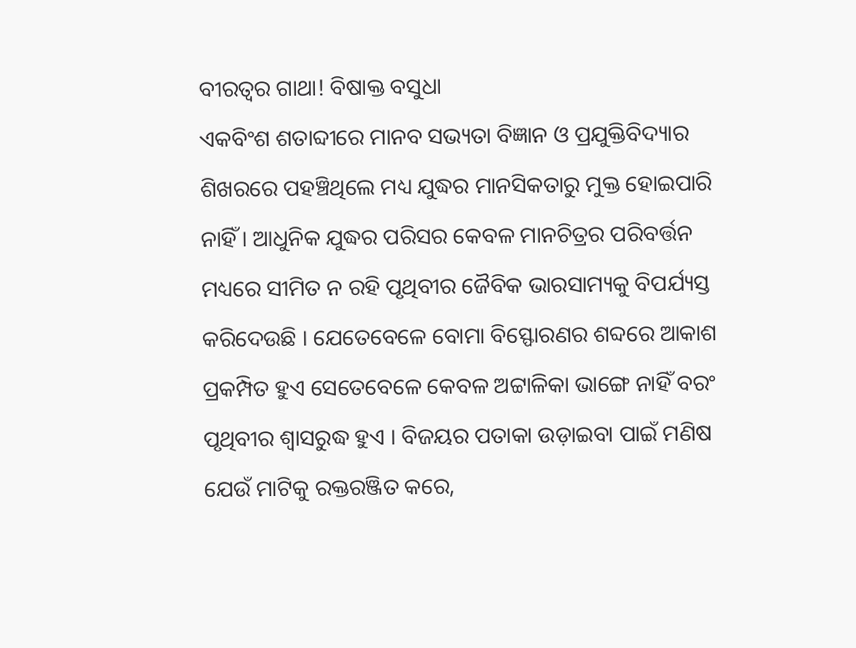ବୀରତ୍ୱର ଗାଥା! ବିଷାକ୍ତ ବସୁଧା
ଏକବିଂଶ ଶତାବ୍ଦୀରେ ମାନବ ସଭ୍ୟତା ବିଜ୍ଞାନ ଓ ପ୍ରଯୁକ୍ତିବିଦ୍ୟାର ଶିଖରରେ ପହଞ୍ଚିଥିଲେ ମଧ୍ୟ ଯୁଦ୍ଧର ମାନସିକତାରୁ ମୁକ୍ତ ହୋଇପାରି ନାହିଁ । ଆଧୁନିକ ଯୁଦ୍ଧର ପରିସର କେବଳ ମାନଚିତ୍ରର ପରିବର୍ତ୍ତନ ମଧ୍ୟରେ ସୀମିତ ନ ରହି ପୃଥିବୀର ଜୈବିକ ଭାରସାମ୍ୟକୁ ବିପର୍ଯ୍ୟସ୍ତ କରିଦେଉଛି । ଯେତେବେଳେ ବୋମା ବିସ୍ଫୋରଣର ଶବ୍ଦରେ ଆକାଶ ପ୍ରକମ୍ପିତ ହୁଏ ସେତେବେଳେ କେବଳ ଅଟ୍ଟାଳିକା ଭାଙ୍ଗେ ନାହିଁ ବରଂ ପୃଥିବୀର ଶ୍ୱାସରୁଦ୍ଧ ହୁଏ । ବିଜୟର ପତାକା ଉଡ଼ାଇବା ପାଇଁ ମଣିଷ ଯେଉଁ ମାଟିକୁ ରକ୍ତରଞ୍ଜିତ କରେ,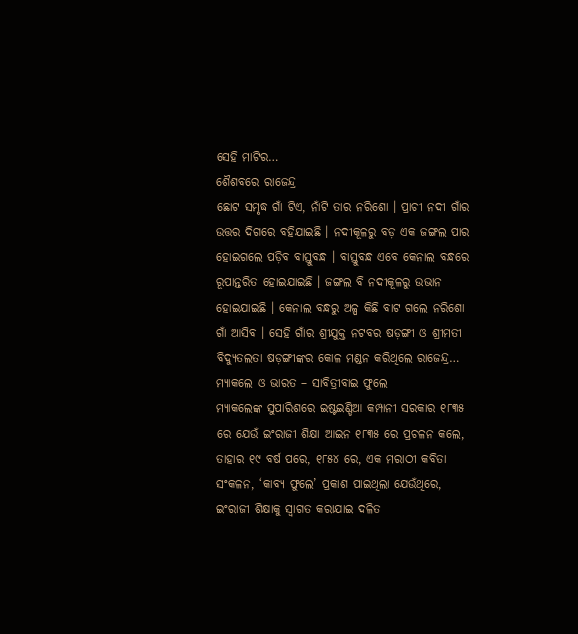ସେହି ମାଟିର…
ଶୈଶବରେ ରାଜେନ୍ଦ୍ର
ଛୋଟ ସମୃଦ୍ଧ ଗାଁ ଟିଏ, ନାଁଟି ତାର ନରିଶୋ । ପ୍ରାଚୀ ନଦୀ ଗାଁର ଉତ୍ତର ଦିଗରେ ବହିଯାଇଛି । ନଦୀକୂଳରୁ ବଡ଼ ଏକ ଜଙ୍ଗଲ ପାର ହୋଇଗଲେ ପଡ଼ିବ ବାସ୍ତୁବନ୍ଧ । ବାସ୍ତୁବନ୍ଧ ଏବେ କେନାଲ ବନ୍ଧରେ ରୂପାନ୍ତରିତ ହୋଇଯାଇଛି । ଜଙ୍ଗଲ ବି ନଦୀକୂଳରୁ ଉଭାନ ହୋଇଯାଇଛି । କେନାଲ ବନ୍ଧରୁ ଅଳ୍ପ କିଛି ବାଟ ଗଲେ ନରିଶୋ ଗାଁ ଆସିବ । ସେହି ଗାଁର ଶ୍ରୀଯୁକ୍ତ ନଟବର ଷଡ଼ଙ୍ଗୀ ଓ ଶ୍ରୀମତୀ ବିଦ୍ୟୁତଲତା ଷଡ଼ଙ୍ଗୀଙ୍କର କୋଳ ମଣ୍ଡନ କରିଥିଲେ ରାଜେନ୍ଦ୍ର…
ମ୍ୟାକଲେ ଓ ଭାରତ – ସାବିତ୍ରୀବାଇ ଫୁଲେ
ମ୍ୟାକଲେଙ୍କ ସୁପାରିଶରେ ଇଷ୍ଟଇଣ୍ଡିଆ କମ୍ପାନୀ ସରକାର ୧୮୩୫ ରେ ଯେଉଁ ଇଂରାଜୀ ଶିକ୍ଷା ଆଇନ ୧୮୩୫ ରେ ପ୍ରଚଳନ କଲେ, ତାହାର ୧୯ ବର୍ଷ ପରେ, ୧୮୫୪ ରେ, ଏକ ମରାଠୀ କବିତା ସଂକଳନ, ‘କାବ୍ୟ ଫୁଲେ’ ପ୍ରକାଶ ପାଇଥିଲା ଯେଉଁଥିରେ, ଇଂରାଜୀ ଶିକ୍ଷାକୁ ସ୍ଵାଗତ କରାଯାଇ ଦଳିତ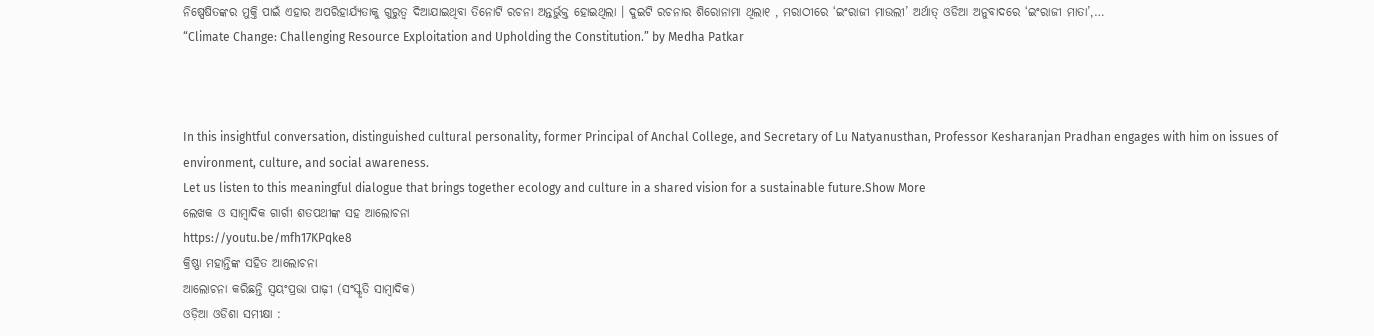ନିଷ୍ପେଷିତଙ୍କର ମୁକ୍ତି ପାଇଁ ଏହାର ଅପରିହାର୍ଯ୍ୟତାକୁ ଗୁରୁତ୍ବ ଦିଆଯାଇଥିବା ତିନୋଟି ରଚନା ଅନ୍ତର୍ଭୁକ୍ତ ହୋଇଥିଲା । ଦୁଇଟି ରଚନାର ଶିରୋନାମା ଥିଲା୧ , ମରାଠୀରେ ‘ଇଂରାଜୀ ମାଉଲୀ’ ଅର୍ଥାତ୍ ଓଡିଆ ଅନୁବାଦରେ ‘ଇଂରାଜୀ ମାତା’,…
“Climate Change: Challenging Resource Exploitation and Upholding the Constitution.” by Medha Patkar



In this insightful conversation, distinguished cultural personality, former Principal of Anchal College, and Secretary of Lu Natyanusthan, Professor Kesharanjan Pradhan engages with him on issues of environment, culture, and social awareness.
Let us listen to this meaningful dialogue that brings together ecology and culture in a shared vision for a sustainable future.Show More
ଲେଖକ ଓ ସାମ୍ବାଦିକ ଗାର୍ଗୀ ଶତପଥୀଙ୍କ ସହ ଆଲୋଚନା
https://youtu.be/mfh17KPqke8
କ୍ରିଷ୍ଣା ମହାନ୍ତିଙ୍କ ସହିତ ଆଲୋଚନା
ଆଲୋଚନା କରିଛନ୍ତି ସ୍ୱୟଂପ୍ରଭା ପାଢ଼ୀ (ସଂସ୍କୃତି ସାମ୍ବାଦିକ)
ଓଡ଼ିଆ ଓଡିଶା ସମୀକ୍ଷା :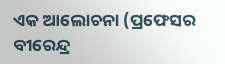ଏକ ଆଲୋଚନା (ପ୍ରଫେସର ବୀରେନ୍ଦ୍ର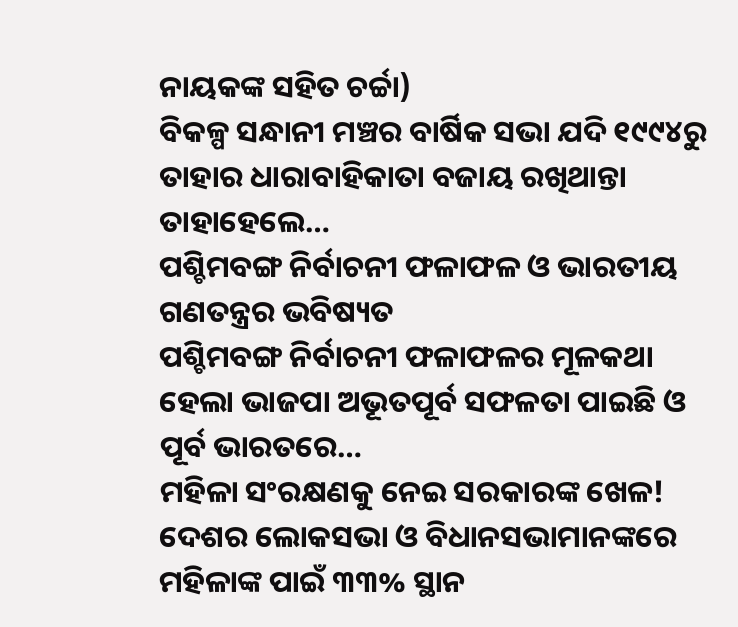ନାୟକଙ୍କ ସହିତ ଚର୍ଚ୍ଚା)
ବିକଳ୍ପ ସନ୍ଧାନୀ ମଞ୍ଚର ବାର୍ଷିକ ସଭା ଯଦି ୧୯୯୪ରୁ ତାହାର ଧାରାବାହିକାତା ବଜାୟ ରଖିଥାନ୍ତା ତାହାହେଲେ…
ପଶ୍ଚିମବଙ୍ଗ ନିର୍ବାଚନୀ ଫଳାଫଳ ଓ ଭାରତୀୟ ଗଣତନ୍ତ୍ରର ଭବିଷ୍ୟତ
ପଶ୍ଚିମବଙ୍ଗ ନିର୍ବାଚନୀ ଫଳାଫଳର ମୂଳକଥା ହେଲା ଭାଜପା ଅଭୂତପୂର୍ବ ସଫଳତା ପାଇଛି ଓ ପୂର୍ବ ଭାରତରେ…
ମହିଳା ସଂରକ୍ଷଣକୁ ନେଇ ସରକାରଙ୍କ ଖେଳ!
ଦେଶର ଲୋକସଭା ଓ ବିଧାନସଭାମାନଙ୍କରେ ମହିଳାଙ୍କ ପାଇଁ ୩୩% ସ୍ଥାନ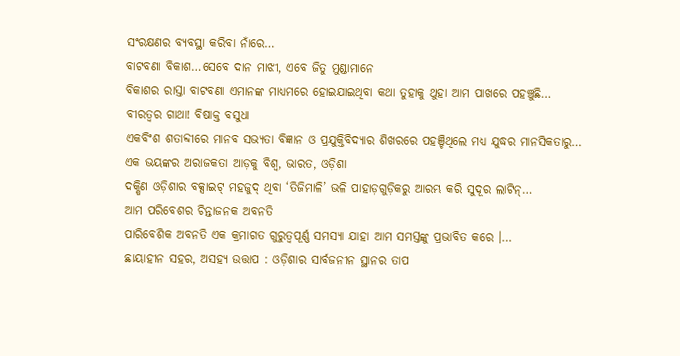ସଂରକ୍ଷଣର ବ୍ୟବସ୍ଥା କରିବା ନାଁରେ…
ବାଟବଣା ବିକାଶ…ସେବେ ଦାନ ମାଝୀ, ଏବେ ଜିତୁ ମୁଣ୍ଡାମାନେ
ବିକାଶର ରାସ୍ତା ବାଟବଣା ଏମାନଙ୍କ ମାଧ୍ୟମରେ ହୋଇଯାଇଥିବା କଥା ତୁହାକୁ ଥୁହା ଆମ ପାଖରେ ପହଞ୍ଚୁଛି…
ବୀରତ୍ୱର ଗାଥା! ବିଷାକ୍ତ ବସୁଧା
ଏକବିଂଶ ଶତାବ୍ଦୀରେ ମାନବ ସଭ୍ୟତା ବିଜ୍ଞାନ ଓ ପ୍ରଯୁକ୍ତିବିଦ୍ୟାର ଶିଖରରେ ପହଞ୍ଚିଥିଲେ ମଧ୍ୟ ଯୁଦ୍ଧର ମାନସିକତାରୁ…
ଏକ ଭୟଙ୍କର ଅରାଜକତା ଆଡ଼କୁ ବିଶ୍ୱ, ଭାରତ, ଓଡ଼ିଶା
ଦକ୍ଷିଣ ଓଡ଼ିଶାର ବକ୍ସାଇଟ୍ ମହଜୁଦ୍ ଥିବା ‘ତିଜିମାଳି’ ଭଳି ପାହାଡ଼ଗୁଡ଼ିକରୁ ଆରମ୍ଭ କରି ସୁଦୂର ଲାଟିନ୍…
ଆମ ପରିବେଶର ଚିନ୍ତାଜନକ ଅବନତି
ପାରିବେଶିକ ଅବନତି ଏକ କ୍ରମାଗତ ଗୁରୁତ୍ୱପୂର୍ଣ୍ଣ ସମସ୍ୟା ଯାହା ଆମ ସମସ୍ତଙ୍କୁ ପ୍ରଭାବିତ କରେ ।…
ଛାୟାହୀନ ସହର, ଅସହ୍ୟ ଉତ୍ତାପ : ଓଡ଼ିଶାର ସାର୍ବଜନୀନ ସ୍ଥାନର ତାପ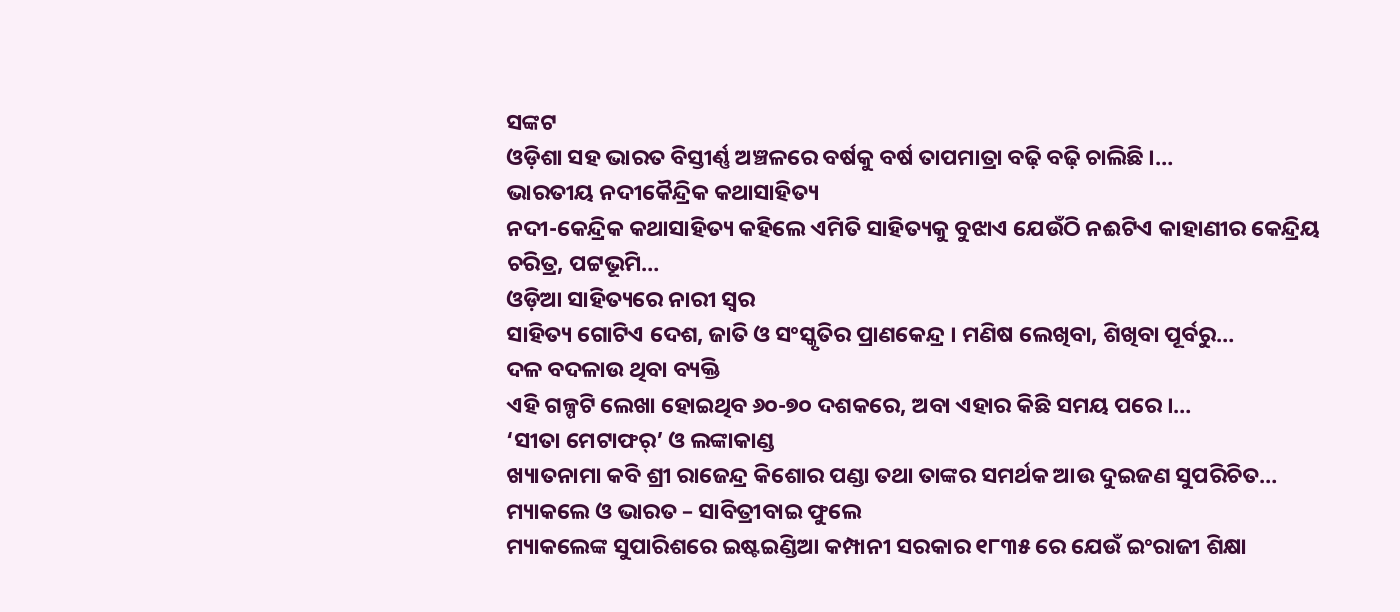ସଙ୍କଟ
ଓଡ଼ିଶା ସହ ଭାରତ ବିସ୍ତୀର୍ଣ୍ଣ ଅଞ୍ଚଳରେ ବର୍ଷକୁ ବର୍ଷ ତାପମାତ୍ରା ବଢ଼ି ବଢ଼ି ଚାଲିଛି ।…
ଭାରତୀୟ ନଦୀକୈନ୍ଦ୍ରିକ କଥାସାହିତ୍ୟ
ନଦୀ-କେନ୍ଦ୍ରିକ କଥାସାହିତ୍ୟ କହିଲେ ଏମିତି ସାହିତ୍ୟକୁ ବୁଝାଏ ଯେଉଁଠି ନଈଟିଏ କାହାଣୀର କେନ୍ଦ୍ରିୟ ଚରିତ୍ର, ପଟ୍ଟଭୂମି…
ଓଡ଼ିଆ ସାହିତ୍ୟରେ ନାରୀ ସ୍ୱର
ସାହିତ୍ୟ ଗୋଟିଏ ଦେଶ, ଜାତି ଓ ସଂସ୍କୃତିର ପ୍ରାଣକେନ୍ଦ୍ର । ମଣିଷ ଲେଖିବା, ଶିଖିବା ପୂର୍ବରୁ…
ଦଳ ବଦଳାଉ ଥିବା ବ୍ୟକ୍ତି
ଏହି ଗଳ୍ପଟି ଲେଖା ହୋଇଥିବ ୬୦-୭୦ ଦଶକରେ, ଅବା ଏହାର କିଛି ସମୟ ପରେ ।…
‘ସୀତା ମେଟାଫର୍’ ଓ ଲଙ୍କାକାଣ୍ଡ
ଖ୍ୟାତନାମା କବି ଶ୍ରୀ ରାଜେନ୍ଦ୍ର କିଶୋର ପଣ୍ଡା ତଥା ତାଙ୍କର ସମର୍ଥକ ଆଉ ଦୁଇଜଣ ସୁପରିଚିତ…
ମ୍ୟାକଲେ ଓ ଭାରତ – ସାବିତ୍ରୀବାଇ ଫୁଲେ
ମ୍ୟାକଲେଙ୍କ ସୁପାରିଶରେ ଇଷ୍ଟଇଣ୍ଡିଆ କମ୍ପାନୀ ସରକାର ୧୮୩୫ ରେ ଯେଉଁ ଇଂରାଜୀ ଶିକ୍ଷା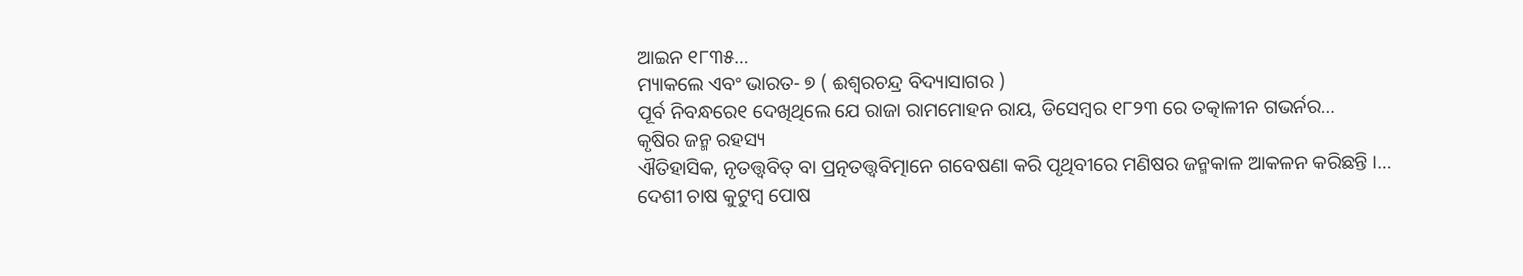ଆଇନ ୧୮୩୫…
ମ୍ୟାକଲେ ଏବଂ ଭାରତ- ୭ ( ଈଶ୍ଵରଚନ୍ଦ୍ର ବିଦ୍ୟାସାଗର )
ପୂର୍ବ ନିବନ୍ଧରେ୧ ଦେଖିଥିଲେ ଯେ ରାଜା ରାମମୋହନ ରାୟ, ଡିସେମ୍ବର ୧୮୨୩ ରେ ତତ୍କାଳୀନ ଗଭର୍ନର…
କୃଷିର ଜନ୍ମ ରହସ୍ୟ
ଐତିହାସିକ, ନୃତତ୍ତ୍ୱବିତ୍ ବା ପ୍ରତ୍ନତତ୍ତ୍ୱବିତ୍ମାନେ ଗବେଷଣା କରି ପୃଥିବୀରେ ମଣିଷର ଜନ୍ମକାଳ ଆକଳନ କରିଛନ୍ତି ।…
ଦେଶୀ ଚାଷ କୁଟୁମ୍ବ ପୋଷ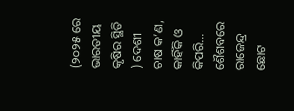(୨୦୨୫ ରେ ଭାରତୀୟ କୃଷିର ସ୍ଥିତି ) ଦେଶୀ ଚାଷ କ’ଣ, କାହିଁକି ଓ କିପରି…
ଶୈଶବରେ ରାଜେନ୍ଦ୍ର
ଛୋଟ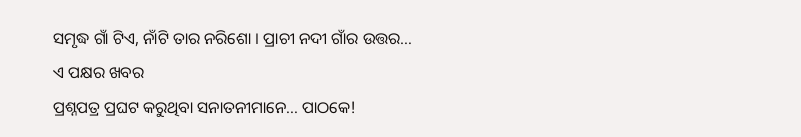ସମୃଦ୍ଧ ଗାଁ ଟିଏ, ନାଁଟି ତାର ନରିଶୋ । ପ୍ରାଚୀ ନଦୀ ଗାଁର ଉତ୍ତର…
ଏ ପକ୍ଷର ଖବର
ପ୍ରଶ୍ନପତ୍ର ପ୍ରଘଟ କରୁଥିବା ସନାତନୀମାନେ... ପାଠକେ!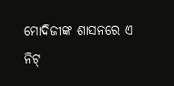ମୋଦିଜୀଙ୍କ ଶାସନରେ ଏ ନିଟ୍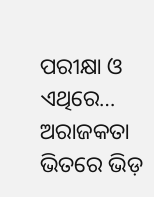ପରୀକ୍ଷା ଓ ଏଥିରେ…
ଅରାଜକତା ଭିତରେ ଭିଡ଼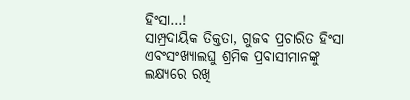ହିଂସା…!
ସାମ୍ପ୍ରଦାୟିକ ତିକ୍ତତା, ଗୁଜବ ପ୍ରଚାରିତ ହିଂସା ଏବଂସଂଖ୍ୟାଲଘୁ ଶ୍ରମିକ ପ୍ରବାସୀମାନଙ୍କୁ ଲକ୍ଷ୍ୟରେ ରଖି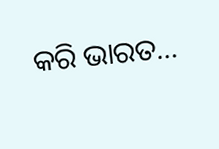କରି ଭାରତ…